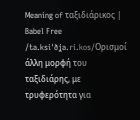Meaning of ταξιδιάρικος | Babel Free
/ta.ksiˈðʝa.ɾi.kos/Ορισμοί
άλλη μορφή του ταξιδιάρης, με τρυφερότητα για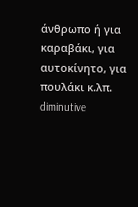άνθρωπο ή για καραβάκι, για αυτοκίνητο, για πουλάκι κ.λπ.
diminutive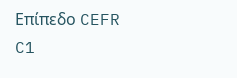Επίπεδο CEFR
C1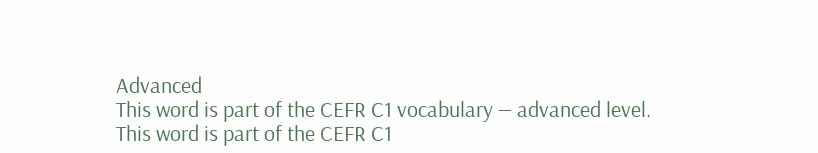Advanced
This word is part of the CEFR C1 vocabulary — advanced level.
This word is part of the CEFR C1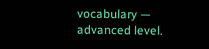vocabulary — advanced level.